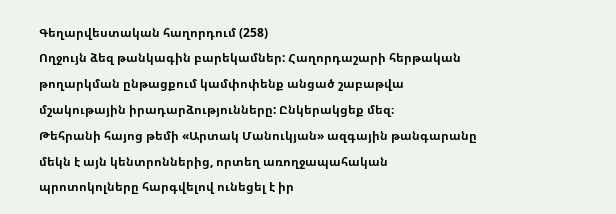Գեղարվեստական հաղորդում (258)
Ողջույն ձեզ թանկագին բարեկամներ: Հաղորդաշարի հերթական թողարկման ընթացքում կամփոփենք անցած շաբաթվա մշակութային իրադարձությունները: Ընկերակցեք մեզ։
Թեհրանի հայոց թեմի «Արտակ Մանուկյան» ազգային թանգարանը մեկն է այն կենտրոններից, որտեղ առողջապահական պրոտոկոլները հարգվելով ունեցել է իր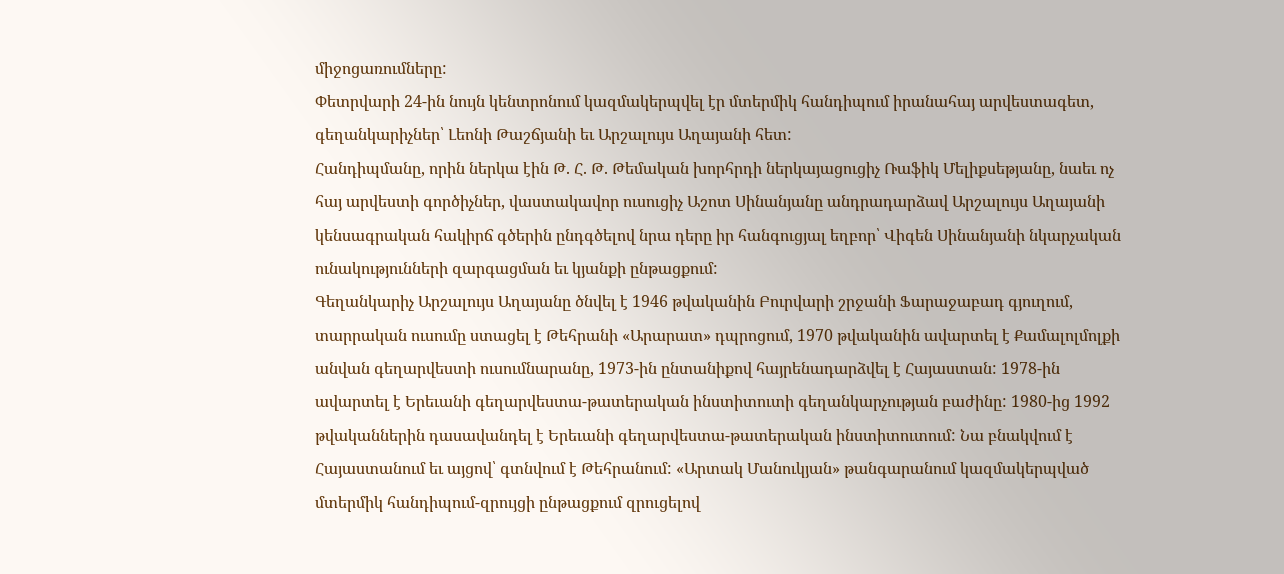միջոցառումները:
Փետրվարի 24-ին նույն կենտրոնում կազմակերպվել էր մտերմիկ հանդիպում իրանահայ արվեստագետ, գեղանկարիչներ՝ Լեոնի Թաշճյանի եւ Արշալույս Աղայանի հետ:
Հանդիպմանը, որին ներկա էին Թ. Հ. Թ. Թեմական խորհրդի ներկայացուցիչ Ռաֆիկ Մելիքսեթյանը, նաեւ ոչ հայ արվեստի գործիչներ, վաստակավոր ուսուցիչ Աշոտ Սինանյանը անդրադարձավ Արշալույս Աղայանի կենսագրական հակիրճ գծերին ընդգծելով նրա դերը իր հանգուցյալ եղբոր՝ Վիգեն Սինանյանի նկարչական ունակությունների զարգացման եւ կյանքի ընթացքում:
Գեղանկարիչ Արշալույս Աղայանը ծնվել է 1946 թվականին Բուրվարի շրջանի Ֆարաջաբադ գյուղում, տարրական ուսումը ստացել է Թեհրանի «Արարատ» դպրոցում, 1970 թվականին ավարտել է Քամալոլմոլքի անվան գեղարվեստի ուսումնարանը, 1973-ին ընտանիքով հայրենադարձվել է Հայաստան: 1978-ին ավարտել է Երեւանի գեղարվեստա-թատերական ինստիտուտի գեղանկարչության բաժինը: 1980-ից 1992 թվականներին դասավանդել է Երեւանի գեղարվեստա-թատերական ինստիտուտում: Նա բնակվում է Հայաստանում եւ այցով՝ գտնվում է Թեհրանում: «Արտակ Մանուկյան» թանգարանում կազմակերպված մտերմիկ հանդիպում-զրույցի ընթացքում զրուցելով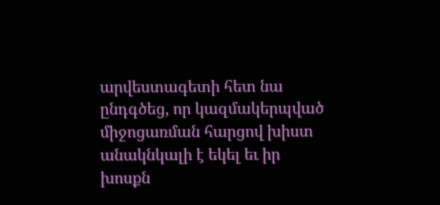արվեստագետի հետ նա ընդգծեց, որ կազմակերպված միջոցառման հարցով խիստ անակնկալի է եկել եւ իր խոսքն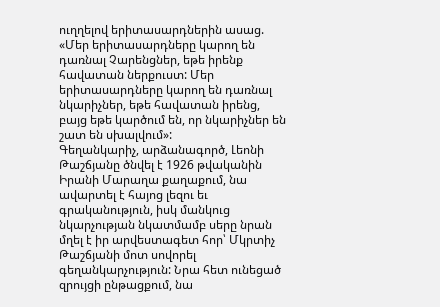ուղղելով երիտասարդներին ասաց. «Մեր երիտասարդները կարող են դառնալ Չարենցներ, եթե իրենք հավատան ներքուստ: Մեր երիտասարդները կարող են դառնալ նկարիչներ, եթե հավատան իրենց, բայց եթե կարծում են, որ նկարիչներ են շատ են սխալվում»:
Գեղանկարիչ, արձանագործ, Լեոնի Թաշճյանը ծնվել է 1926 թվականին Իրանի Մարաղա քաղաքում, նա ավարտել է հայոց լեզու եւ գրականություն, իսկ մանկուց նկարչության նկատմամբ սերը նրան մղել է իր արվեստագետ հոր՝ Մկրտիչ Թաշճյանի մոտ սովորել գեղանկարչություն: Նրա հետ ունեցած զրույցի ընթացքում, նա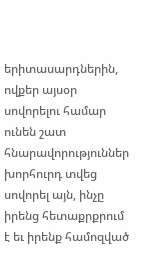երիտասարդներին, ովքեր այսօր սովորելու համար ունեն շատ հնարավորություններ խորհուրդ տվեց սովորել այն, ինչը իրենց հետաքրքրում է եւ իրենք համոզված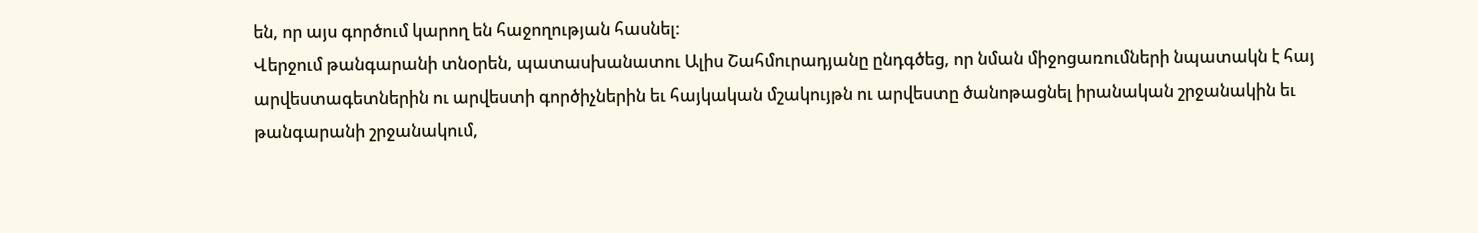են, որ այս գործում կարող են հաջողության հասնել:
Վերջում թանգարանի տնօրեն, պատասխանատու Ալիս Շահմուրադյանը ընդգծեց, որ նման միջոցառումների նպատակն է հայ արվեստագետներին ու արվեստի գործիչներին եւ հայկական մշակույթն ու արվեստը ծանոթացնել իրանական շրջանակին եւ թանգարանի շրջանակում,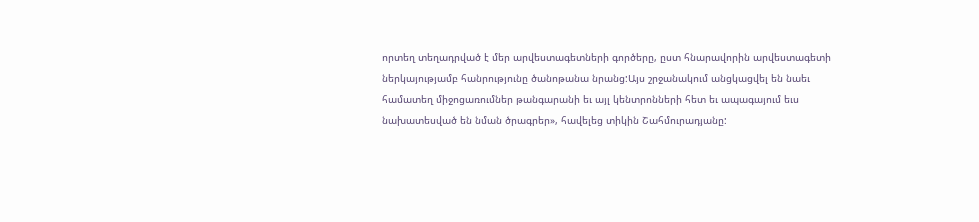որտեղ տեղադրված է մեր արվեստագետների գործերը, ըստ հնարավորին արվեստագետի ներկայությամբ հանրությունը ծանոթանա նրանց:Այս շրջանակում անցկացվել են նաեւ համատեղ միջոցառումներ թանգարանի եւ այլ կենտրոնների հետ եւ ապագայում եւս նախատեսված են նման ծրագրեր», հավելեց տիկին Շահմուրադյանը: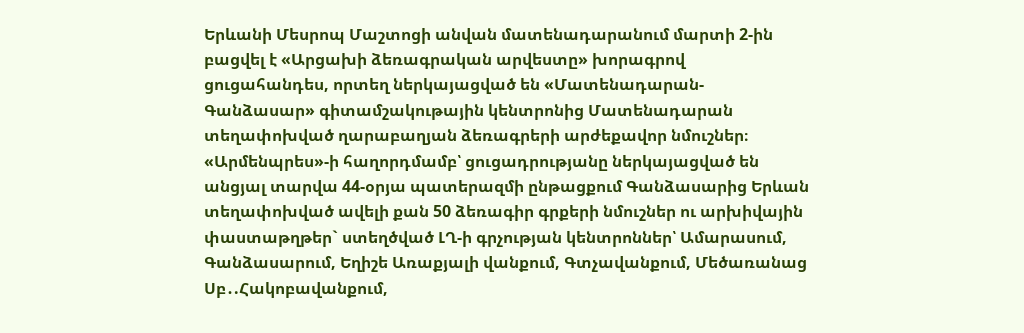Երևանի Մեսրոպ Մաշտոցի անվան մատենադարանում մարտի 2-ին բացվել է «Արցախի ձեռագրական արվեստը» խորագրով ցուցահանդես, որտեղ ներկայացված են «Մատենադարան-Գանձասար» գիտամշակութային կենտրոնից Մատենադարան տեղափոխված ղարաբաղյան ձեռագրերի արժեքավոր նմուշներ։ «Արմենպրես»-ի հաղորդմամբ՝ ցուցադրությանը ներկայացված են անցյալ տարվա 44-օրյա պատերազմի ընթացքում Գանձասարից Երևան տեղափոխված ավելի քան 50 ձեռագիր գրքերի նմուշներ ու արխիվային փաստաթղթեր` ստեղծված ԼՂ-ի գրչության կենտրոններ՝ Ամարասում, Գանձասարում, Եղիշե Առաքյալի վանքում, Գտչավանքում, Մեծառանաց Սբ․.Հակոբավանքում,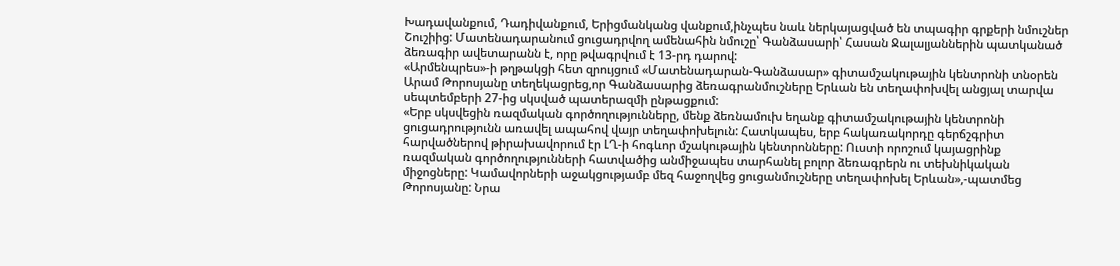Խադավանքում, Դադիվանքում, Երիցմանկանց վանքում,ինչպես նաև ներկայացված են տպագիր գրքերի նմուշներ Շուշիից: Մատենադարանում ցուցադրվող ամենահին նմուշը՝ Գանձասարի՝ Հասան Ջալալյաններին պատկանած ձեռագիր ավետարանն է, որը թվագրվում է 13-րդ դարով:
«Արմենպրես»-ի թղթակցի հետ զրույցում «Մատենադարան-Գանձասար» գիտամշակութային կենտրոնի տնօրեն Արամ Թորոսյանը տեղեկացրեց,որ Գանձասարից ձեռագրանմուշները Երևան են տեղափոխվել անցյալ տարվա սեպտեմբերի 27-ից սկսված պատերազմի ընթացքում:
«Երբ սկսվեցին ռազմական գործողությունները, մենք ձեռնամուխ եղանք գիտամշակութային կենտրոնի ցուցադրությունն առավել ապահով վայր տեղափոխելուն: Հատկապես, երբ հակառակորդը գերճշգրիտ հարվածներով թիրախավորում էր ԼՂ-ի հոգևոր մշակութային կենտրոնները: Ուստի որոշում կայացրինք ռազմական գործողությունների հատվածից անմիջապես տարհանել բոլոր ձեռագրերն ու տեխնիկական միջոցները: Կամավորների աջակցությամբ մեզ հաջողվեց ցուցանմուշները տեղափոխել Երևան»,-պատմեց Թորոսյանը: Նրա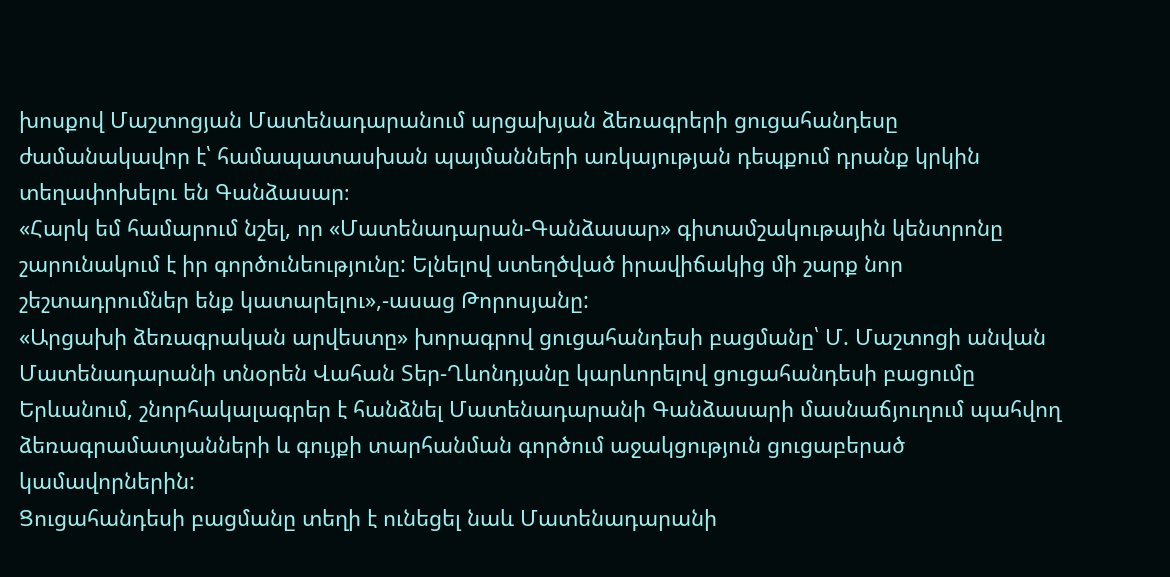խոսքով Մաշտոցյան Մատենադարանում արցախյան ձեռագրերի ցուցահանդեսը ժամանակավոր է՝ համապատասխան պայմանների առկայության դեպքում դրանք կրկին տեղափոխելու են Գանձասար։
«Հարկ եմ համարում նշել, որ «Մատենադարան-Գանձասար» գիտամշակութային կենտրոնը շարունակում է իր գործունեությունը: Ելնելով ստեղծված իրավիճակից մի շարք նոր շեշտադրումներ ենք կատարելու»,-ասաց Թորոսյանը:
«Արցախի ձեռագրական արվեստը» խորագրով ցուցահանդեսի բացմանը՝ Մ. Մաշտոցի անվան Մատենադարանի տնօրեն Վահան Տեր-Ղևոնդյանը կարևորելով ցուցահանդեսի բացումը Երևանում, շնորհակալագրեր է հանձնել Մատենադարանի Գանձասարի մասնաճյուղում պահվող ձեռագրամատյանների և գույքի տարհանման գործում աջակցություն ցուցաբերած կամավորներին:
Ցուցահանդեսի բացմանը տեղի է ունեցել նաև Մատենադարանի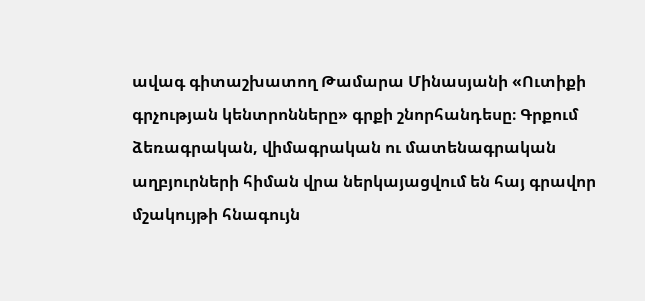ավագ գիտաշխատող Թամարա Մինասյանի «Ուտիքի գրչության կենտրոնները» գրքի շնորհանդեսը։ Գրքում ձեռագրական, վիմագրական ու մատենագրական աղբյուրների հիման վրա ներկայացվում են հայ գրավոր մշակույթի հնագույն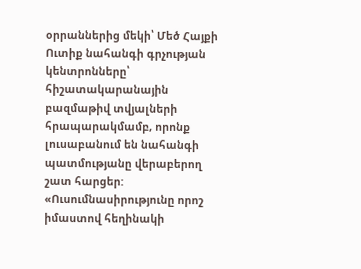օրրաններից մեկի՝ Մեծ Հայքի Ուտիք նահանգի գրչության կենտրոնները՝ հիշատակարանային բազմաթիվ տվյալների հրապարակմամբ, որոնք լուսաբանում են նահանգի պատմությանը վերաբերող շատ հարցեր:
«Ուսումնասիրությունը որոշ իմաստով հեղինակի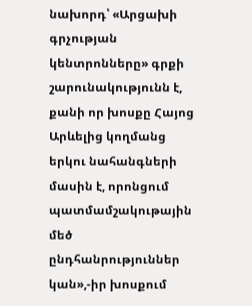նախորդ՝ «Արցախի գրչության կենտրոնները» գրքի շարունակությունն է, քանի որ խոսքը Հայոց Արևելից կողմանց երկու նահանգների մասին է, որոնցում պատմամշակութային մեծ ընդհանրություններ կան»,-իր խոսքում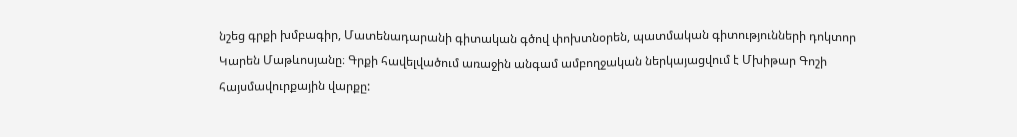նշեց գրքի խմբագիր, Մատենադարանի գիտական գծով փոխտնօրեն, պատմական գիտությունների դոկտոր Կարեն Մաթևոսյանը։ Գրքի հավելվածում առաջին անգամ ամբողջական ներկայացվում է Մխիթար Գոշի հայսմավուրքային վարքը: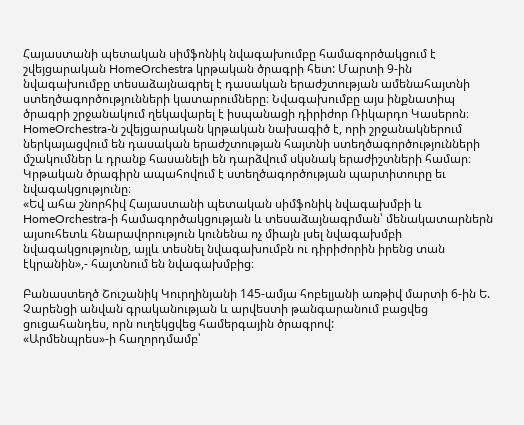Հայաստանի պետական սիմֆոնիկ նվագախումբը համագործակցում է շվեյցարական HomeOrchestra կրթական ծրագրի հետ: Մարտի 9-ին նվագախումբը տեսաձայնագրել է դասական երաժշտության ամենահայտնի ստեղծագործությունների կատարումները։ Նվագախումբը այս ինքնատիպ ծրագրի շրջանակում ղեկավարել է իսպանացի դիրիժոր Ռիկարդո Կասերոն։
HomeOrchestra-ն շվեյցարական կրթական նախագիծ է, որի շրջանակներում ներկայացվում են դասական երաժշտության հայտնի ստեղծագործությունների մշակումներ և դրանք հասանելի են դարձվում սկսնակ երաժիշտների համար։ Կրթական ծրագիրն ապահովում է ստեղծագործության պարտիտուրը եւ նվագակցությունը։
«Եվ ահա շնորհիվ Հայաստանի պետական սիմֆոնիկ նվագախմբի և HomeOrchestra-ի համագործակցության և տեսաձայնագրման՝ մենակատարներն այսուհետև հնարավորություն կունենա ոչ միայն լսել նվագախմբի նվագակցությունը, այլև տեսնել նվագախումբն ու դիրիժորին իրենց տան էկրանին»,- հայտնում են նվագախմբից։

Բանաստեղծ Շուշանիկ Կուրղինյանի 145-ամյա հոբելյանի առթիվ մարտի 6-ին Ե. Չարենցի անվան գրականության և արվեստի թանգարանում բացվեց ցուցահանդես, որն ուղեկցվեց համերգային ծրագրով:
«Արմենպրես»-ի հաղորդմամբ՝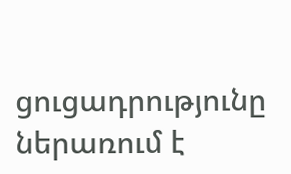ցուցադրությունը ներառում է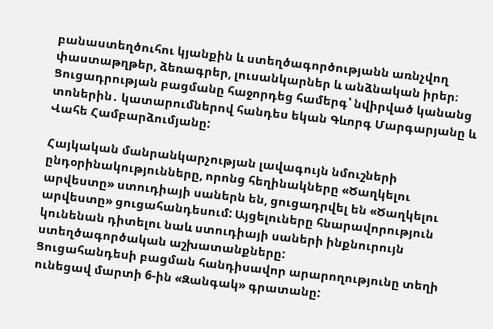բանաստեղծուհու կյանքին և ստեղծագործությանն առնչվող փաստաթղթեր, ձեռագրեր, լուսանկարներ և անձնական իրեր։
Ցուցադրության բացմանը հաջորդեց համերգ՝ նվիրված կանանց տոներին․ կատարումներով հանդես եկան Գևորգ Մարգարյանը և Վահե Համբարձումյանը:

Հայկական մանրանկարչության լավագույն նմուշների ընդօրինակությունները, որոնց հեղինակները «Ծաղկելու արվեստը» ստուդիայի սաներն են, ցուցադրվել են «Ծաղկելու արվեստը» ցուցահանդեսում: Այցելուները հնարավորություն կունենան դիտելու նաև ստուդիայի սաների ինքնուրույն ստեղծագործական աշխատանքները:
Ցուցահանդեսի բացման հանդիսավոր արարողությունը տեղի ունեցավ մարտի 6-ին «Զանգակ» գրատանը: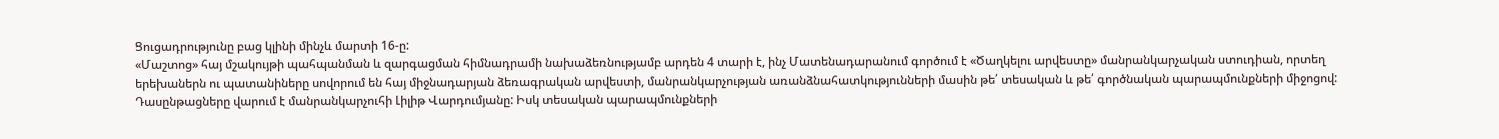Ցուցադրությունը բաց կլինի մինչև մարտի 16-ը:
«Մաշտոց» հայ մշակույթի պահպանման և զարգացման հիմնադրամի նախաձեռնությամբ արդեն 4 տարի է, ինչ Մատենադարանում գործում է «Ծաղկելու արվեստը» մանրանկարչական ստուդիան, որտեղ երեխաներն ու պատանիները սովորում են հայ միջնադարյան ձեռագրական արվեստի, մանրանկարչության առանձնահատկությունների մասին թե՛ տեսական և թե՛ գործնական պարապմունքների միջոցով:
Դասընթացները վարում է մանրանկարչուհի Լիլիթ Վարդումյանը: Իսկ տեսական պարապմունքների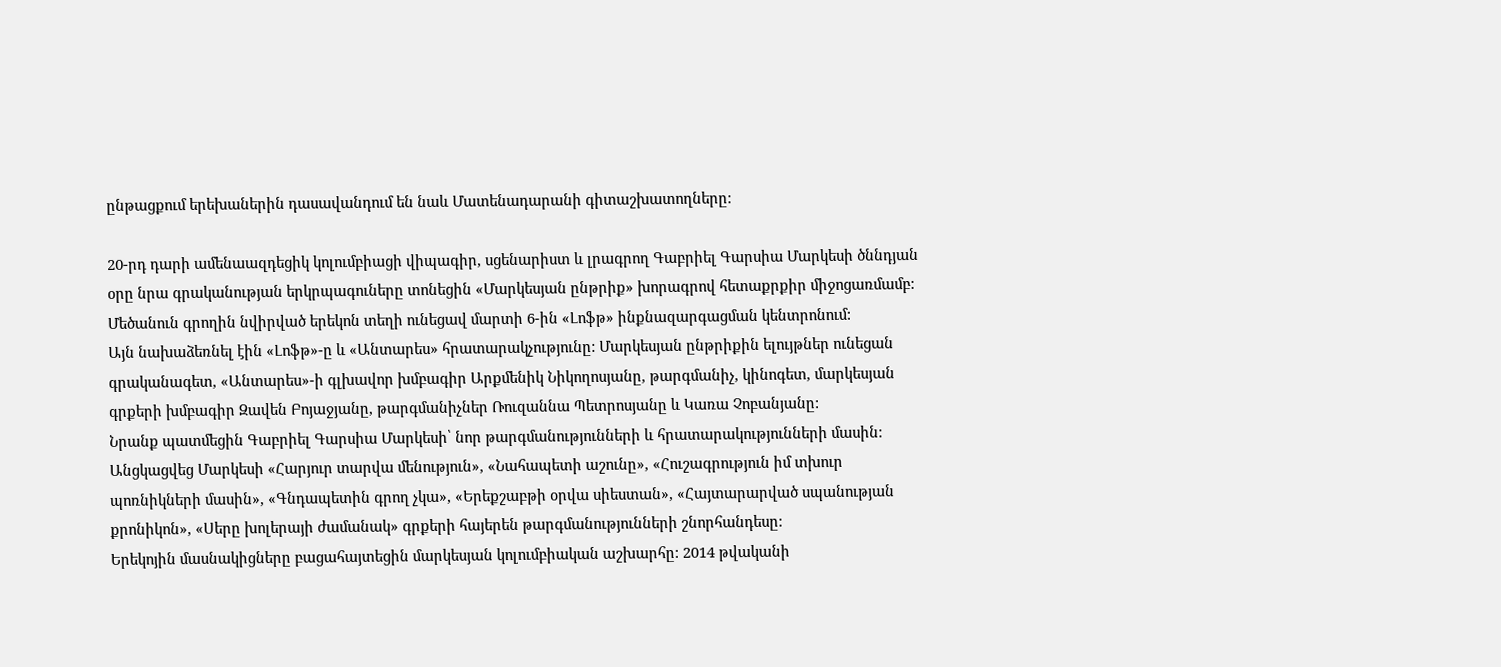ընթացքում երեխաներին դասավանդում են նաև Մատենադարանի գիտաշխատողները:

20-րդ դարի ամենաազդեցիկ կոլումբիացի վիպագիր, սցենարիստ և լրագրող Գաբրիել Գարսիա Մարկեսի ծննդյան օրը նրա գրականության երկրպագուները տոնեցին «Մարկեսյան ընթրիք» խորագրով հետաքրքիր միջոցառմամբ:
Մեծանուն գրողին նվիրված երեկոն տեղի ունեցավ մարտի 6-ին «Լոֆթ» ինքնազարգացման կենտրոնում:
Այն նախաձեռնել էին «Լոֆթ»-ը և «Անտարես» հրատարակչությունը: Մարկեսյան ընթրիքին ելույթներ ունեցան գրականագետ, «Անտարես»-ի գլխավոր խմբագիր Արքմենիկ Նիկողոսյանը, թարգմանիչ, կինոգետ, մարկեսյան գրքերի խմբագիր Զավեն Բոյաջյանը, թարգմանիչներ Ռուզաննա Պետրոսյանը և Կառա Չոբանյանը:
Նրանք պատմեցին Գաբրիել Գարսիա Մարկեսի՝ նոր թարգմանությունների և հրատարակությունների մասին: Անցկացվեց Մարկեսի «Հարյուր տարվա մենություն», «Նահապետի աշունը», «Հուշագրություն իմ տխուր պոռնիկների մասին», «Գնդապետին գրող չկա», «Երեքշաբթի օրվա սիեստան», «Հայտարարված սպանության քրոնիկոն», «Սերը խոլերայի ժամանակ» գրքերի հայերեն թարգմանությունների շնորհանդեսը:
Երեկոյին մասնակիցները բացահայտեցին մարկեսյան կոլումբիական աշխարհը: 2014 թվականի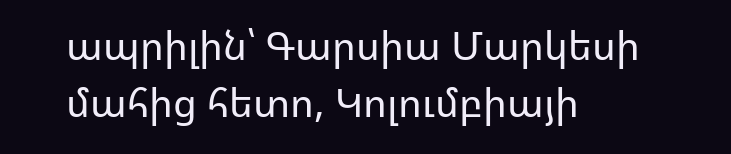ապրիլին՝ Գարսիա Մարկեսի մահից հետո, Կոլումբիայի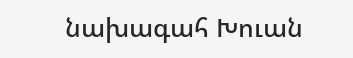նախագահ Խուան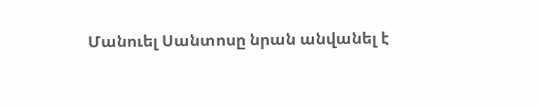Մանուել Սանտոսը նրան անվանել է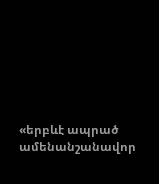«երբևէ ապրած ամենանշանավոր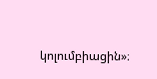կոլումբիացին»։